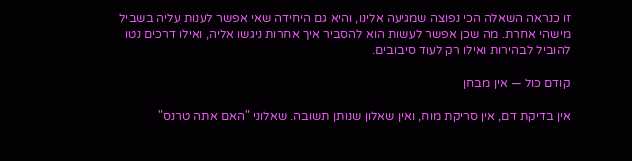זו כנראה השאלה הכי נפוצה שמגיעה אלינו, והיא גם היחידה שאי אפשר לענות עליה בשביל מישהי אחרת. מה שכן אפשר לעשות הוא להסביר איך אחרות ניגשו אליה, ואילו דרכים נטו להוביל לבהירות ואילו רק לעוד סיבובים.

קודם כול — אין מבחן

אין בדיקת דם, אין סריקת מוח, ואין שאלון שנותן תשובה. שאלוני "האם אתה טרנס"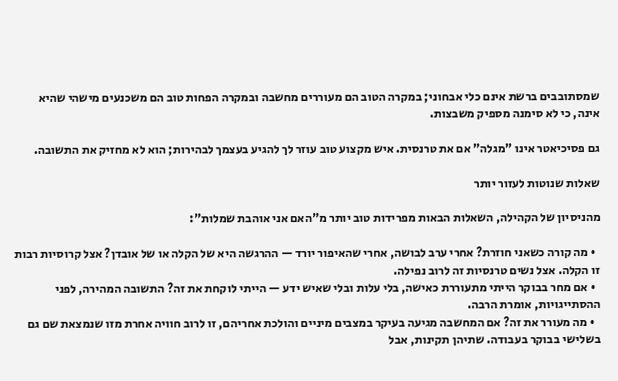שמסתובבים ברשת אינם כלי אבחוני; במקרה הטוב הם מעוררים מחשבה ובמקרה הפחות טוב הם משכנעים מישהי שהיא אינה, כי לא סימנה מספיק משבצות.

גם פסיכיאטר אינו "מגלה" אם את טרנסית. איש מקצוע טוב עוזר לך להגיע בעצמך לבהירות; הוא לא מחזיק את התשובה.

שאלות שנוטות לעזור יותר

מהניסיון של הקהילה, השאלות הבאות מפרידות טוב יותר מ"האם אני אוהבת שמלות":

  • מה קורה כשאני חוזרת? אחרי ערב לבושה, אחרי שהאיפור יורד — ההרגשה היא של הקלה או של אובדן? אצל קרוסיות רבות זו הקלה. אצל נשים טרנסיות זה לרוב נפילה.
  • אם מחר בבוקר הייתי מתעוררת כאישה, בלי עלות ובלי שאיש ידע — הייתי לוקחת את זה? התשובה המהירה, לפני ההסתייגויות, אומרת הרבה.
  • מה מעורר את זה? אם המחשבה מגיעה בעיקר במצבים מיניים והולכת אחריהם, זו לרוב חוויה אחרת מזו שנמצאת שם גם בשלישי בבוקר בעבודה. שתיהן תקינות, אבל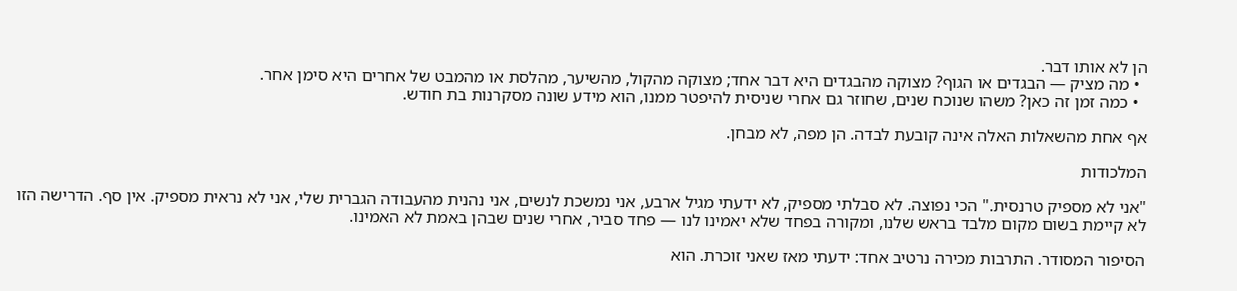הן לא אותו דבר.
  • מה מציק — הבגדים או הגוף? מצוקה מהבגדים היא דבר אחד; מצוקה מהקול, מהשיער, מהלסת או מהמבט של אחרים היא סימן אחר.
  • כמה זמן זה כאן? משהו שנוכח שנים, שחוזר גם אחרי שניסית להיפטר ממנו, הוא מידע שונה מסקרנות בת חודש.

אף אחת מהשאלות האלה אינה קובעת לבדה. הן מפה, לא מבחן.

המלכודות

"אני לא מספיק טרנסית." הכי נפוצה. לא סבלתי מספיק, לא ידעתי מגיל ארבע, אני נמשכת לנשים, אני נהנית מהעבודה הגברית שלי, אני לא נראית מספיק. אין סף. הדרישה הזו לא קיימת בשום מקום מלבד בראש שלנו, ומקורה בפחד שלא יאמינו לנו — פחד סביר, אחרי שנים שבהן באמת לא האמינו.

הסיפור המסודר. התרבות מכירה נרטיב אחד: ידעתי מאז שאני זוכרת. הוא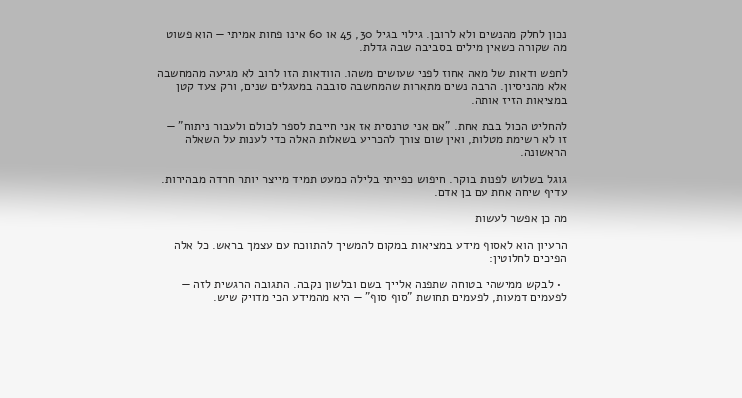נכון לחלק מהנשים ולא לרובן. גילוי בגיל 30, 45 או 60 אינו פחות אמיתי — הוא פשוט מה שקורה כשאין מילים בסביבה שבה גדלת.

לחפש ודאות של מאה אחוז לפני שעושים משהו. הוודאות הזו לרוב לא מגיעה מהמחשבה אלא מהניסיון. הרבה נשים מתארות שהמחשבה סובבה במעגלים שנים, ורק צעד קטן במציאות הזיז אותה.

להחליט הכול בבת אחת. "אם אני טרנסית אז אני חייבת לספר לכולם ולעבור ניתוח" — זו לא רשימת מטלות, ואין שום צורך להכריע בשאלות האלה כדי לענות על השאלה הראשונה.

גוגל בשלוש לפנות בוקר. חיפוש כפייתי בלילה כמעט תמיד מייצר יותר חרדה מבהירות. עדיף שיחה אחת עם בן אדם.

מה כן אפשר לעשות

הרעיון הוא לאסוף מידע במציאות במקום להמשיך להתווכח עם עצמך בראש. כל אלה הפיכים לחלוטין:

  • לבקש ממישהי בטוחה שתפנה אלייך בשם ובלשון נקבה. התגובה הרגשית לזה — לפעמים דמעות, לפעמים תחושת "סוף סוף" — היא מהמידע הכי מדויק שיש.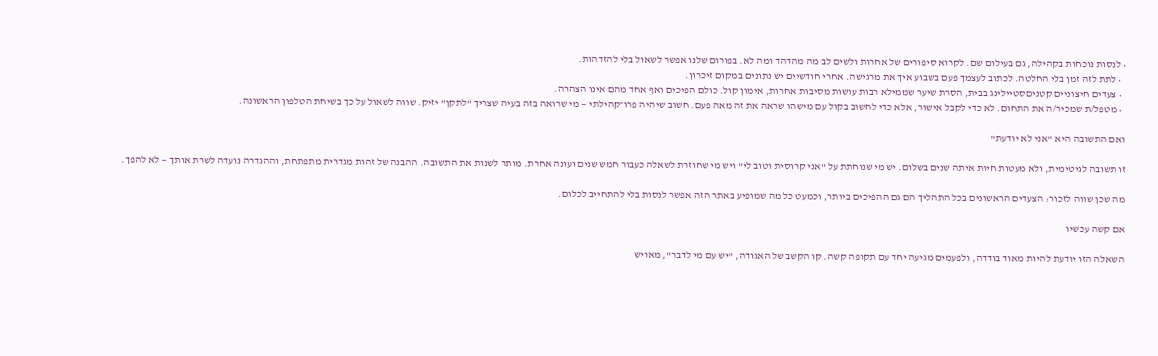• לנסות נוכחות בקהילה, גם בעילום שם. לקרוא סיפורים של אחרות ולשים לב מה מהדהד ומה לא. בפורום שלנו אפשר לשאול בלי להזדהות.
  • לתת לזה זמן בלי החלטה. לכתוב לעצמך פעם בשבוע איך את מרגישה. אחרי חודשיים יש נתונים במקום זיכרון.
  • צעדים חיצוניים קטניםסטיילינג בבית, הסרת שיער שממילא רבות עושות מסיבות אחרות, אימון קול. כולם הפיכים ואף אחד מהם אינו הצהרה.
  • מטפל/ת שמכיר/ה את התחום. לא כדי לקבל אישור, אלא כדי לחשוב בקול עם מישהו שראה את זה מאה פעם. חשוב שיהיה פרו־קהילתי — מי שרואה בזה בעיה שצריך "לתקן" יזיק. שווה לשאול על כך בשיחת הטלפון הראשונה.

ואם התשובה היא "אני לא יודעת"

זו תשובה לגיטימית, ולא מעטות חיות איתה שנים בשלום. יש מי שנוחתת על "אני קרוסית וטוב לי" ויש מי שחוזרת לשאלה כעבור חמש שנים ועונה אחרת. מותר לשנות את התשובה. ההבנה של זהות מגדרית מתפתחת, וההגדרה נועדה לשרת אותך — לא להפך.

מה שכן שווה לזכור: הצעדים הראשונים בכל התהליך הם גם ההפיכים ביותר, וכמעט כל מה שמופיע באתר הזה אפשר לנסות בלי להתחייב לכלום.

אם קשה עכשיו

השאלה הזו יודעת להיות מאוד בודדה, ולפעמים מגיעה יחד עם תקופה קשה. קו הקשב של האגודה, "יש עם מי לדבר", מאויש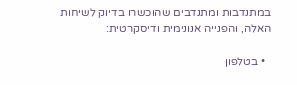במתנדבות ומתנדבים שהוכשרו בדיוק לשיחות האלה, והפנייה אנונימית ודיסקרטית:

  • בטלפון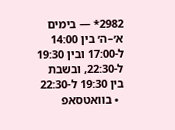2982* — בימים א׳–ה׳ בין 14:00 ל-17:00 ובין 19:30 ל-22:30, ובשבת בין 19:30 ל-22:30
  • בוואטסאפ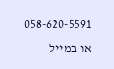058-620-5591 או במייל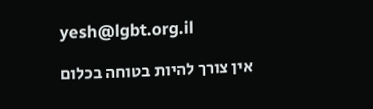yesh@lgbt.org.il

אין צורך להיות בטוחה בכלום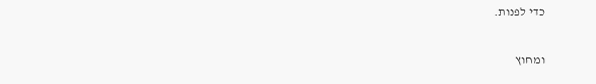כדי לפנות.

ומחוץ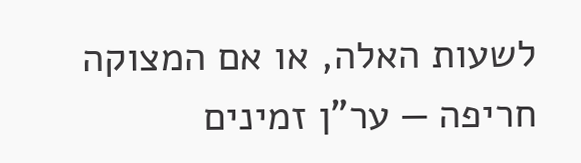לשעות האלה, או אם המצוקה חריפה — ער"ן זמינים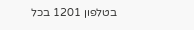בטלפון 1201 בכל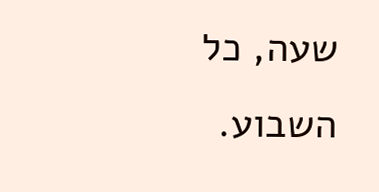שעה, כל השבוע.